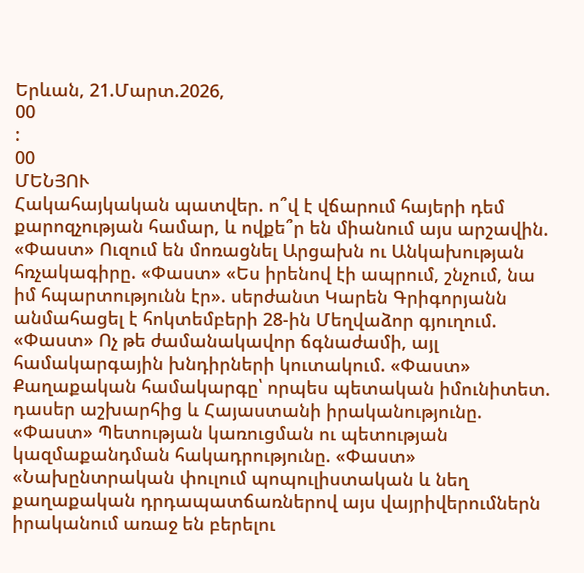Երևան, 21.Մարտ.2026,
00
:
00
ՄԵՆՅՈՒ
Հակահայկական պատվեր. ո՞վ է վճարում հայերի դեմ քարոզչության համար, և ովքե՞ր են միանում այս արշավին. «Փաստ» Ուզում են մոռացնել Արցախն ու Անկախության հռչակագիրը. «Փաստ» «Ես իրենով էի ապրում, շնչում, նա իմ հպարտությունն էր». սերժանտ Կարեն Գրիգորյանն անմահացել է հոկտեմբերի 28-ին Մեղվաձոր գյուղում. «Փաստ» Ոչ թե ժամանակավոր ճգնաժամի, այլ համակարգային խնդիրների կուտակում. «Փաստ» Քաղաքական համակարգը՝ որպես պետական իմունիտետ. դասեր աշխարհից և Հայաստանի իրականությունը. «Փաստ» Պետության կառուցման ու պետության կազմաքանդման հակադրությունը. «Փաստ» «Նախընտրական փուլում պոպուլիստական և նեղ քաղաքական դրդապատճառներով այս վայրիվերումներն իրականում առաջ են բերելու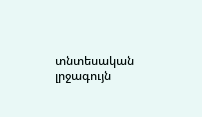տնտեսական լրջագույն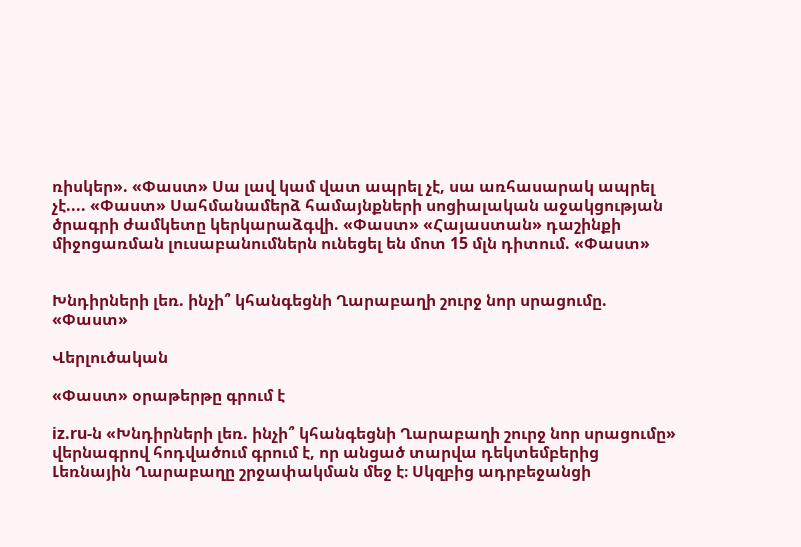ռիսկեր». «Փաստ» Սա լավ կամ վատ ապրել չէ, սա առհասարակ ապրել չէ.... «Փաստ» Սահմանամերձ համայնքների սոցիալական աջակցության ծրագրի ժամկետը կերկարաձգվի. «Փաստ» «Հայաստան» դաշինքի միջոցառման լուսաբանումներն ունեցել են մոտ 15 մլն դիտում. «Փաստ»


Խնդիրների լեռ. ինչի՞ կհանգեցնի Ղարաբաղի շուրջ նոր սրացումը. «Փաստ»

Վերլուծական

«Փաստ» օրաթերթը գրում է

iz.ru-ն «Խնդիրների լեռ. ինչի՞ կհանգեցնի Ղարաբաղի շուրջ նոր սրացումը» վերնագրով հոդվածում գրում է, որ անցած տարվա դեկտեմբերից Լեռնային Ղարաբաղը շրջափակման մեջ է։ Սկզբից ադրբեջանցի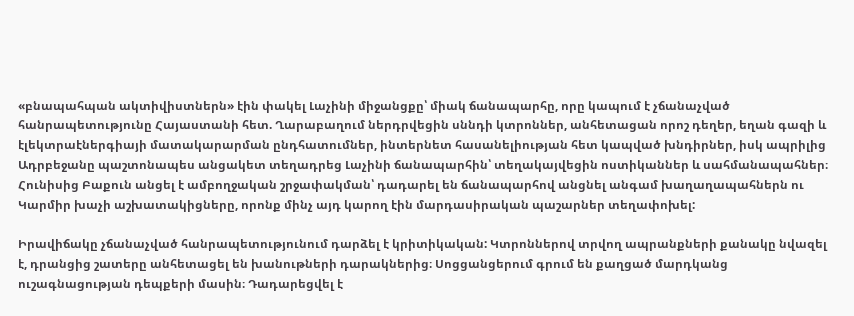«բնապահպան ակտիվիստներն» էին փակել Լաչինի միջանցքը՝ միակ ճանապարհը, որը կապում է չճանաչված հանրապետությունը Հայաստանի հետ. Ղարաբաղում ներդրվեցին սննդի կտրոններ, անհետացան որոշ դեղեր, եղան գազի և էլեկտրաէներգիայի մատակարարման ընդհատումներ, ինտերնետ հասանելիության հետ կապված խնդիրներ, իսկ ապրիլից Ադրբեջանը պաշտոնապես անցակետ տեղադրեց Լաչինի ճանապարհին՝ տեղակայվեցին ոստիկաններ և սահմանապահներ։ Հունիսից Բաքուն անցել է ամբողջական շրջափակման՝ դադարել են ճանապարհով անցնել անգամ խաղաղապահներն ու Կարմիր խաչի աշխատակիցները, որոնք մինչ այդ կարող էին մարդասիրական պաշարներ տեղափոխել:

Իրավիճակը չճանաչված հանրապետությունում դարձել է կրիտիկական: Կտրոններով տրվող ապրանքների քանակը նվազել է, դրանցից շատերը անհետացել են խանութների դարակներից։ Սոցցանցերում գրում են քաղցած մարդկանց ուշագնացության դեպքերի մասին։ Դադարեցվել է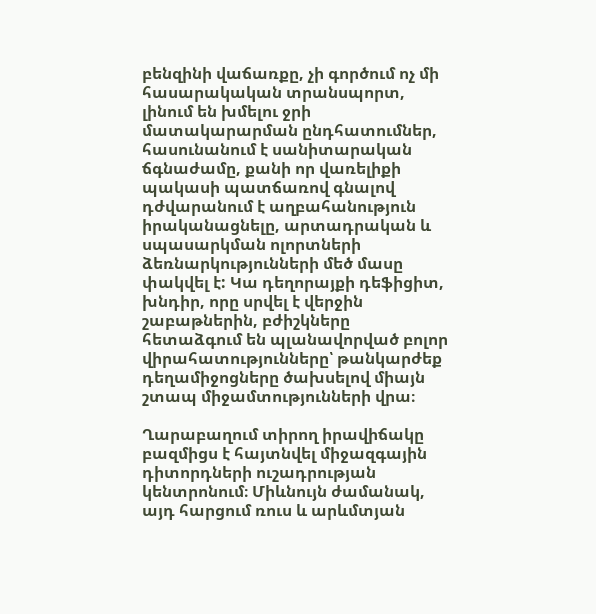բենզինի վաճառքը, չի գործում ոչ մի հասարակական տրանսպորտ, լինում են խմելու ջրի մատակարարման ընդհատումներ, հասունանում է սանիտարական ճգնաժամը, քանի որ վառելիքի պակասի պատճառով գնալով դժվարանում է աղբահանություն իրականացնելը, արտադրական և սպասարկման ոլորտների ձեռնարկությունների մեծ մասը փակվել է: Կա դեղորայքի դեֆիցիտ, խնդիր, որը սրվել է վերջին շաբաթներին, բժիշկները հետաձգում են պլանավորված բոլոր վիրահատությունները՝ թանկարժեք դեղամիջոցները ծախսելով միայն շտապ միջամտությունների վրա։

Ղարաբաղում տիրող իրավիճակը բազմիցս է հայտնվել միջազգային դիտորդների ուշադրության կենտրոնում։ Միևնույն ժամանակ, այդ հարցում ռուս և արևմտյան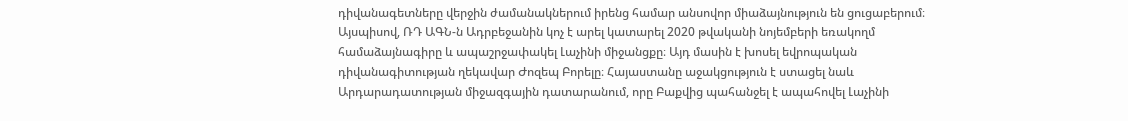դիվանագետները վերջին ժամանակներում իրենց համար անսովոր միաձայնություն են ցուցաբերում։ Այսպիսով, ՌԴ ԱԳՆ-ն Ադրբեջանին կոչ է արել կատարել 2020 թվականի նոյեմբերի եռակողմ համաձայնագիրը և ապաշրջափակել Լաչինի միջանցքը։ Այդ մասին է խոսել եվրոպական դիվանագիտության ղեկավար Ժոզեպ Բորելը։ Հայաստանը աջակցություն է ստացել նաև Արդարադատության միջազգային դատարանում, որը Բաքվից պահանջել է ապահովել Լաչինի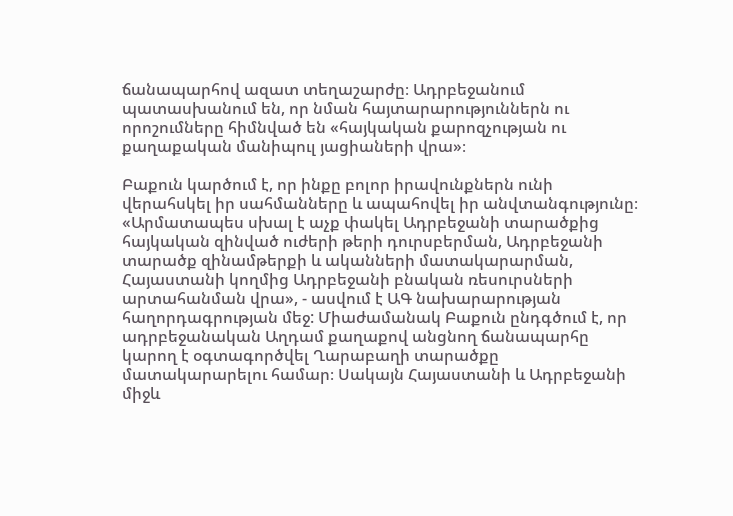ճանապարհով ազատ տեղաշարժը։ Ադրբեջանում պատասխանում են, որ նման հայտարարություններն ու որոշումները հիմնված են «հայկական քարոզչության ու քաղաքական մանիպուլ յացիաների վրա»։

Բաքուն կարծում է, որ ինքը բոլոր իրավունքներն ունի վերահսկել իր սահմանները և ապահովել իր անվտանգությունը։ «Արմատապես սխալ է աչք փակել Ադրբեջանի տարածքից հայկական զինված ուժերի թերի դուրսբերման, Ադրբեջանի տարածք զինամթերքի և ականների մատակարարման, Հայաստանի կողմից Ադրբեջանի բնական ռեսուրսների արտահանման վրա», - ասվում է ԱԳ նախարարության հաղորդագրության մեջ: Միաժամանակ Բաքուն ընդգծում է, որ ադրբեջանական Աղդամ քաղաքով անցնող ճանապարհը կարող է օգտագործվել Ղարաբաղի տարածքը մատակարարելու համար։ Սակայն Հայաստանի և Ադրբեջանի միջև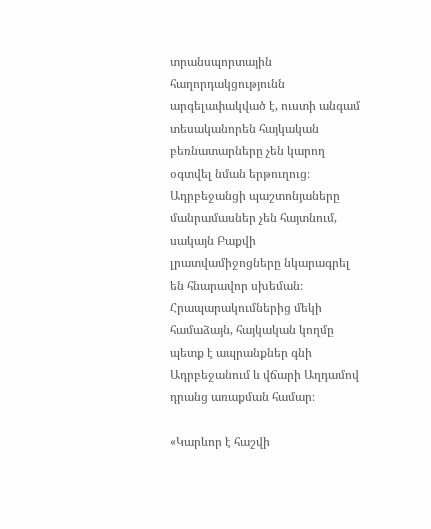տրանսպորտային հաղորդակցությունն արգելափակված է, ուստի անգամ տեսականորեն հայկական բեռնատարները չեն կարող օգտվել նման երթուղուց։ Ադրբեջանցի պաշտոնյաները մանրամասներ չեն հայտնում, սակայն Բաքվի լրատվամիջոցները նկարագրել են հնարավոր սխեման։ Հրապարակումներից մեկի համաձայն, հայկական կողմը պետք է ապրանքներ գնի Ադրբեջանում և վճարի Աղդամով դրանց առաքման համար։

«Կարևոր է հաշվի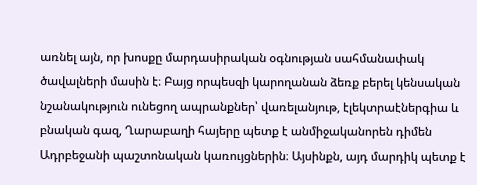առնել այն, որ խոսքը մարդասիրական օգնության սահմանափակ ծավալների մասին է։ Բայց որպեսզի կարողանան ձեռք բերել կենսական նշանակություն ունեցող ապրանքներ՝ վառելանյութ, էլեկտրաէներգիա և բնական գազ, Ղարաբաղի հայերը պետք է անմիջականորեն դիմեն Ադրբեջանի պաշտոնական կառույցներին։ Այսինքն, այդ մարդիկ պետք է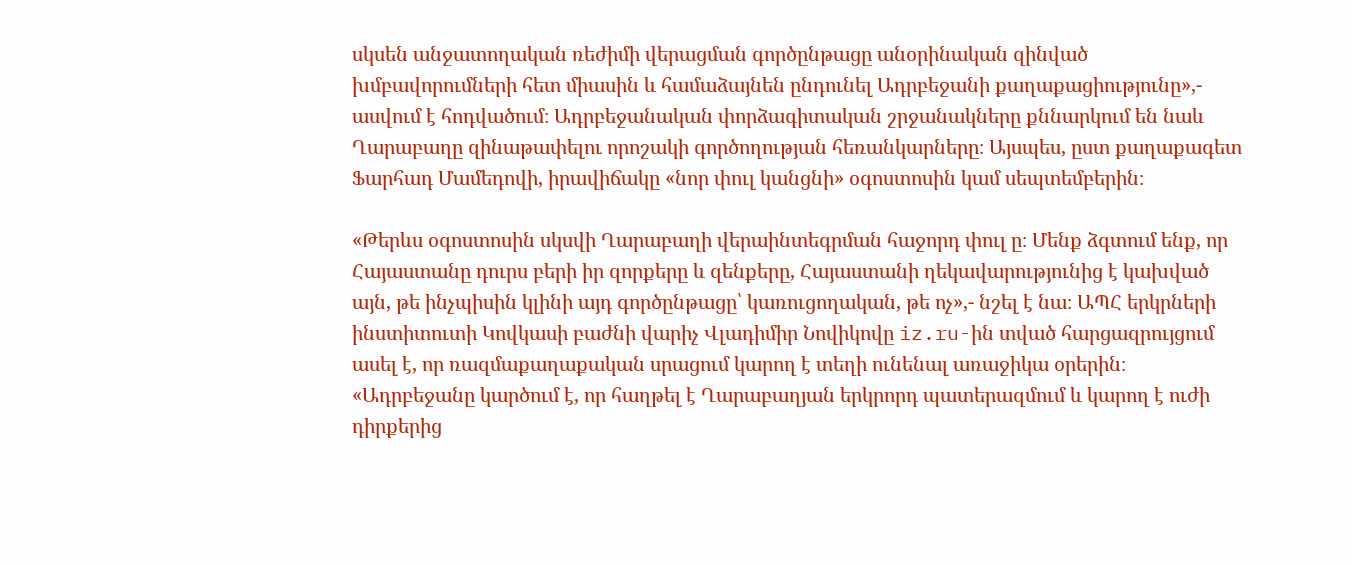սկսեն անջատողական ռեժիմի վերացման գործընթացը անօրինական զինված խմբավորումների հետ միասին և համաձայնեն ընդունել Ադրբեջանի քաղաքացիությունը»,- ասվում է հոդվածում։ Ադրբեջանական փորձագիտական շրջանակները քննարկում են նաև Ղարաբաղը զինաթափելու որոշակի գործողության հեռանկարները։ Այսպես, ըստ քաղաքագետ Ֆարհադ Մամեդովի, իրավիճակը «նոր փուլ կանցնի» օգոստոսին կամ սեպտեմբերին։

«Թերևս օգոստոսին սկսվի Ղարաբաղի վերաինտեգրման հաջորդ փուլ ը։ Մենք ձգտում ենք, որ Հայաստանը դուրս բերի իր զորքերը և զենքերը, Հայաստանի ղեկավարությունից է կախված այն, թե ինչպիսին կլինի այդ գործընթացը՝ կառուցողական, թե ոչ»,- նշել է նա։ ԱՊՀ երկրների ինստիտուտի Կովկասի բաժնի վարիչ Վլադիմիր Նովիկովը iz.ru-ին տված հարցազրույցում ասել է, որ ռազմաքաղաքական սրացում կարող է տեղի ունենալ առաջիկա օրերին։ «Ադրբեջանը կարծում է, որ հաղթել է Ղարաբաղյան երկրորդ պատերազմում և կարող է ուժի դիրքերից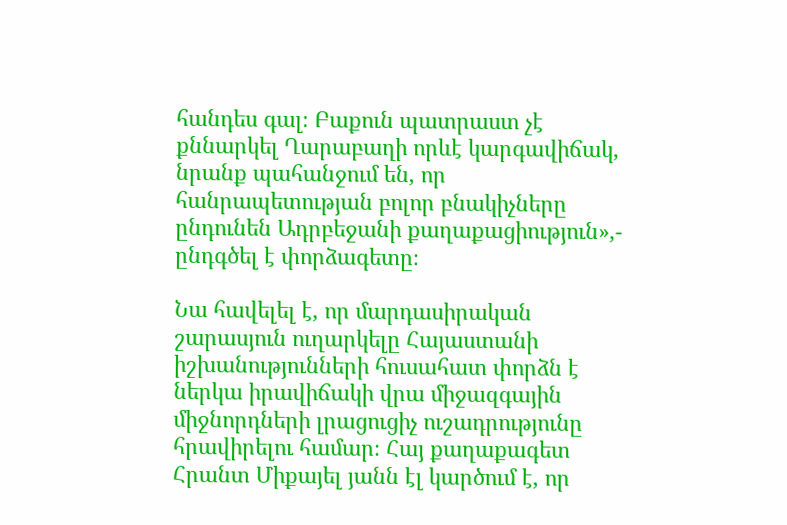հանդես գալ։ Բաքուն պատրաստ չէ քննարկել Ղարաբաղի որևէ կարգավիճակ, նրանք պահանջում են, որ հանրապետության բոլոր բնակիչները ընդունեն Ադրբեջանի քաղաքացիություն»,- ընդգծել է փորձագետը։

Նա հավելել է, որ մարդասիրական շարասյուն ուղարկելը Հայաստանի իշխանությունների հուսահատ փորձն է ներկա իրավիճակի վրա միջազգային միջնորդների լրացուցիչ ուշադրությունը հրավիրելու համար։ Հայ քաղաքագետ Հրանտ Միքայել յանն էլ կարծում է, որ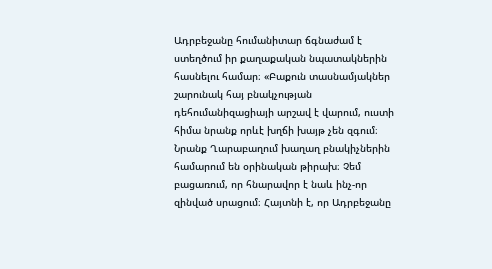Ադրբեջանը հումանիտար ճգնաժամ է ստեղծում իր քաղաքական նպատակներին հասնելու համար։ «Բաքուն տասնամյակներ շարունակ հայ բնակչության դեհումանիզացիայի արշավ է վարում, ուստի հիմա նրանք որևէ խղճի խայթ չեն զգում։ Նրանք Ղարաբաղում խաղաղ բնակիչներին համարում են օրինական թիրախ։ Չեմ բացառում, որ հնարավոր է նաև ինչ-որ զինված սրացում։ Հայտնի է, որ Ադրբեջանը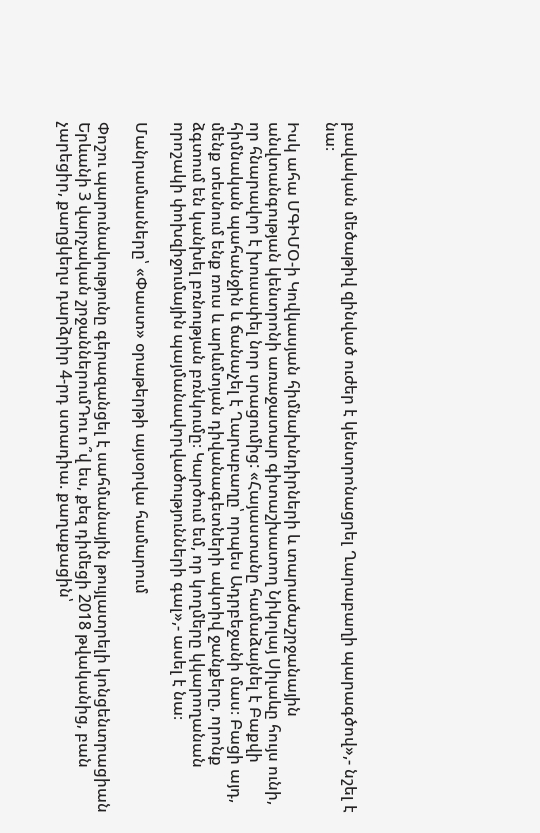բավական մեծաթիվ զինված ուժեր է կենտրոնացրել Ղարաբաղի պարագծով»,- նշել է նա։

Իսկ ահա ՄԳԻՄՕ-ի Կովկասյան հիմնախնդիրների և տարածաշրջանային անվտանգության կենտրոնի առաջատար գիտաշխատող Նիկոլայ Սիլաևը հույս ունի, որ հնարավոր է խուսափել նոր սրացումից: «Հայաստանը համաձայնել է Բաքվի հիմնական պահանջին և ճանաչել է Ղարաբաղը՝ որպես Ադրբեջանի մաս։ Բացի այդ, մենք տեսնում ենք ռուս և արևմտյան դիվանագետների ակտիվ ջանքերը, որոնք ձգտում են կանխել բռնության բռնկումը։ Կարծում եմ, որ կողմերը կկարողանան որոշակի փոխզիջումային պայմանավորվածությունների գալ»,- ասել է նա։

Մանրամասները՝ «Փաստ» օրաթերթի այսօրվա համարում

Փոշու պարունակությունը գերազանցել է սահմանային թույլատրելի կոնցենտրացիան Երևանի 3 վարչական շրջաններումԴու ո՞վ ես, քեզ դիմեցի 2018 թվականից, բան չարեցիր, քաղցկեղս դարձրիր 4-րդ ստադիա. քաղաքացին՝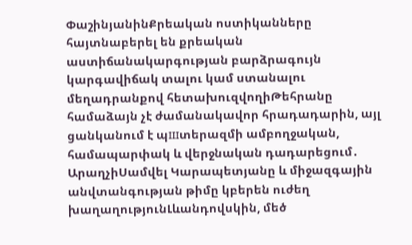ՓաշինյանինՔրեական ոստիկանները հայտնաբերել են քրեական աստիճանակարգության բարձրագույն կարգավիճակ տալու կամ ստանալու մեղադրանքով հետախուզվողիԹեհրանը համաձայն չէ ժամանակավոր հրադադարին, այլ ցանկանում է պшտերազմի ամբողջական, համապարփակ և վերջնական դադարեցում․ ԱրաղչիՍամվել Կարապետյանը և միջազգային անվտանգության թիմը կբերեն ուժեղ խաղաղությունԼևանդովսկին, մեծ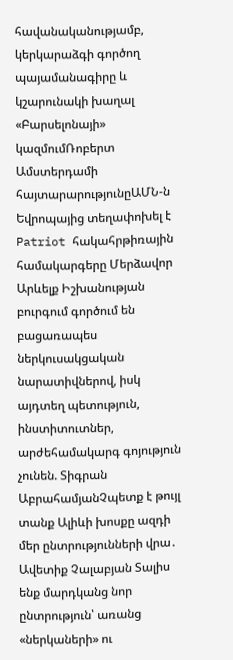հավանականությամբ, կերկարաձգի գործող պայամանագիրը և կշարունակի խաղալ «Բարսելոնայի» կազմումՌոբերտ Ամստերդամի հայտարարությունըԱՄՆ-ն Եվրոպայից տեղափոխել է Patriot հակահրթիռային համակարգերը Մերձավոր Արևելք Իշխանության բուրգում գործում են բացառապես ներկուսակցական նարատիվներով, իսկ այդտեղ պետություն, ինստիտուտներ, արժեհամակարգ գոյություն չունեն. Տիգրան ԱբրահամյանՉպետք է թույլ տանք Ալիևի խոսքը ազդի մեր ընտրությունների վրա․ Ավետիք Չալաբյան Տալիս ենք մարդկանց նոր ընտրություն՝ առանց «ներկաների» ու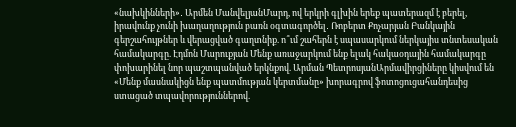«նախկինների»․ Արմեն ՄանվելյանՄարդ, ով երկրի գլխին երեք պատերազմ է բերել, իրավունք չունի խաղաղություն բառն օգտագործել․ Ռոբերտ Քոչարյան Բանկային գերշահույթներ և վերացված գաղտնիք. ո՞ւմ շահերն է սպասարկում ներկայիս տնտեսական համակարգը. Էդմոն Մարուքյան Մենք առաջարկում ենք ելակ հակաօդային համակարգը փոխարինել նոր պաշտպանված երկնքով. Արման ՊետրոսյանԱրմավիրցիները կիսվում են «Մենք մասնակիցն ենք պատմության կերտմանը» խորագրով ֆոտոցուցահանդեսից ստացած տպավորություններով.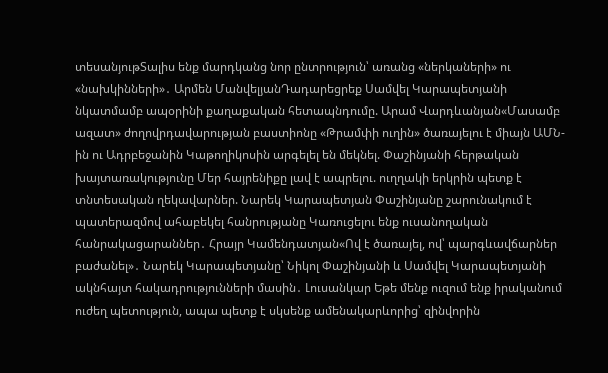տեսանյութՏալիս ենք մարդկանց նոր ընտրություն՝ առանց «ներկաների» ու «նախկինների»․ Արմեն ՄանվելյանԴադարեցրեք Սամվել Կարապետյանի նկատմամբ ապօրինի քաղաքական հետապնդումը. Արամ Վարդևանյան«Մասամբ ազատ» ժողովրդավարության բաստիոնը «Թրամփի ուղին» ծառայելու է միայն ԱՄՆ-ին ու Ադրբեջանին Կաթողիկոսին արգելել են մեկնել. Փաշինյանի հերթական խայտառակությունը Մեր հայրենիքը լավ է ապրելու. ուղղակի երկրին պետք է տնտեսական ղեկավարներ. Նարեկ Կարապետյան Փաշինյանը շարունակում է պատերազմով ահաբեկել հանրությանը Կառուցելու ենք ուսանողական հանրակացարաններ․ Հրայր Կամենդատյան«Ով է ծառայել, ով՝ պարգևավճարներ բաժանել»․ Նարեկ Կարապետյանը՝ Նիկոլ Փաշինյանի և Սամվել Կարապետյանի ակնհայտ հակադրությունների մասին․ Լուսանկար Եթե մենք ուզում ենք իրականում ուժեղ պետություն, ապա պետք է սկսենք ամենակարևորից՝ զինվորին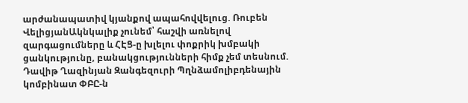արժանապատիվ կյանքով ապահովվելուց. Ռուբեն ՎելիցյանԱկնկալիք չունեմ՝ հաշվի առնելով զարգացումները և ՀԷՑ-ը խլելու փոքրիկ խմբակի ցանկությունը, բանակցությունների հիմք չեմ տեսնում. Դավիթ Ղազինյան Զանգեզուրի Պղնձամոլիբդենային կոմբինատ ՓԲԸ-ն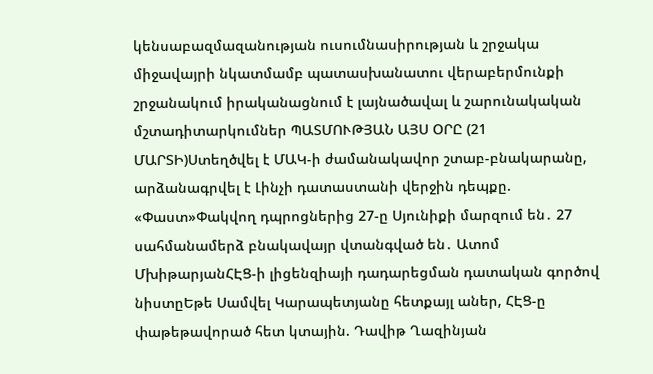կենսաբազմազանության ուսումնասիրության և շրջակա միջավայրի նկատմամբ պատասխանատու վերաբերմունքի շրջանակում իրականացնում է լայնածավալ և շարունակական մշտադիտարկումներ ՊԱՏՄՈՒԹՅԱՆ ԱՅՍ ՕՐԸ (21 ՄԱՐՏԻ)Ստեղծվել է ՄԱԿ-ի ժամանակավոր շտաբ-բնակարանը, արձանագրվել է Լինչի դատաստանի վերջին դեպքը. «Փաստ»Փակվող դպրոցներից 27-ը Սյունիքի մարզում են․ 27 սահմանամերձ բնակավայր վտանգված են․ Ատոմ ՄխիթարյանՀԷՑ-ի լիցենզիայի դադարեցման դատական գործով նիստըԵթե Սամվել Կարապետյանը հետքայլ աներ, ՀԷՑ-ը փաթեթավորած հետ կտային. Դավիթ Ղազինյան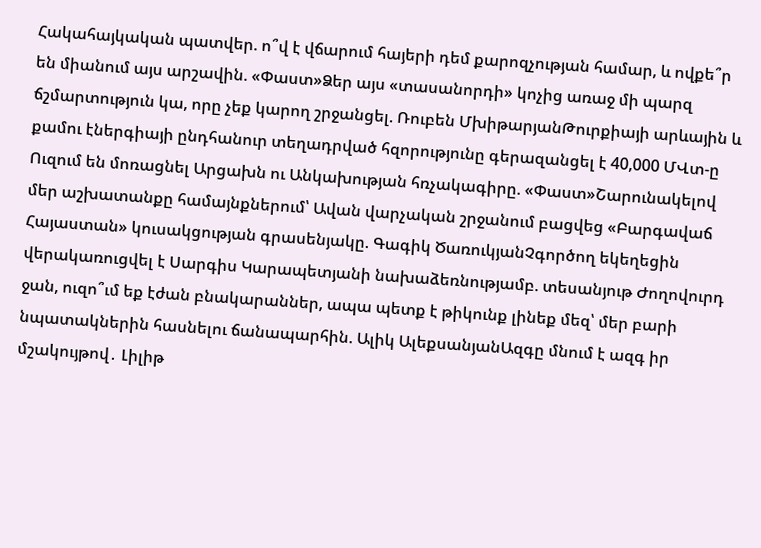Հակահայկական պատվեր. ո՞վ է վճարում հայերի դեմ քարոզչության համար, և ովքե՞ր են միանում այս արշավին. «Փաստ»Ձեր այս «տասանորդի» կոչից առաջ մի պարզ ճշմարտություն կա, որը չեք կարող շրջանցել. Ռուբեն ՄխիթարյանԹուրքիայի արևային և քամու էներգիայի ընդհանուր տեղադրված հզորությունը գերազանցել է 40,000 ՄՎտ-ը Ուզում են մոռացնել Արցախն ու Անկախության հռչակագիրը. «Փաստ»Շարունակելով մեր աշխատանքը համայնքներում՝ Ավան վարչական շրջանում բացվեց «Բարգավաճ Հայաստան» կուսակցության գրասենյակը. Գագիկ ԾառուկյանՉգործող եկեղեցին վերակառուցվել է Սարգիս Կարապետյանի նախաձեռնությամբ. տեսանյութ Ժողովուրդ ջան, ուզո՞ւմ եք էժան բնակարաններ, ապա պետք է թիկունք լինեք մեզ՝ մեր բարի նպատակներին հասնելու ճանապարհին. Ալիկ ԱլեքսանյանԱզգը մնում է ազգ իր մշակույթով․ Լիլիթ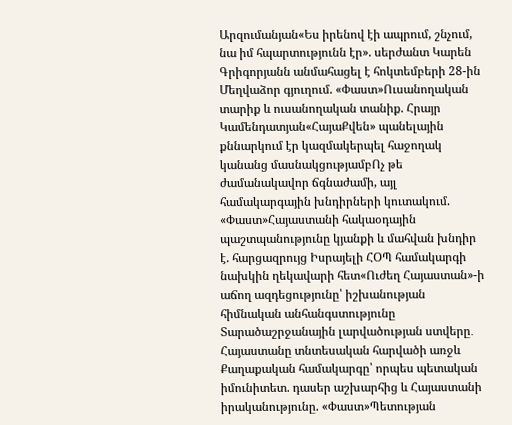Արզումանյան«Ես իրենով էի ապրում, շնչում, նա իմ հպարտությունն էր». սերժանտ Կարեն Գրիգորյանն անմահացել է հոկտեմբերի 28-ին Մեղվաձոր գյուղում. «Փաստ»Ուսանողական տարիք և ուսանողական տանիք. Հրայր Կամենդատյան«ՀայաՔվեն» պանելային քննարկում էր կազմակերպել հաջողակ կանանց մասնակցությամբՈչ թե ժամանակավոր ճգնաժամի, այլ համակարգային խնդիրների կուտակում. «Փաստ»Հայաստանի հակաօդային պաշտպանությունը կյանքի և մահվան խնդիր է. հարցազրույց Իսրայելի ՀՕՊ համակարգի նախկին ղեկավարի հետ«Ուժեղ Հայաստան»-ի աճող ազդեցությունը՝ իշխանության հիմնական անհանգստությունը Տարածաշրջանային լարվածության ստվերը․ Հայաստանը տնտեսական հարվածի առջև Քաղաքական համակարգը՝ որպես պետական իմունիտետ. դասեր աշխարհից և Հայաստանի իրականությունը. «Փաստ»Պետության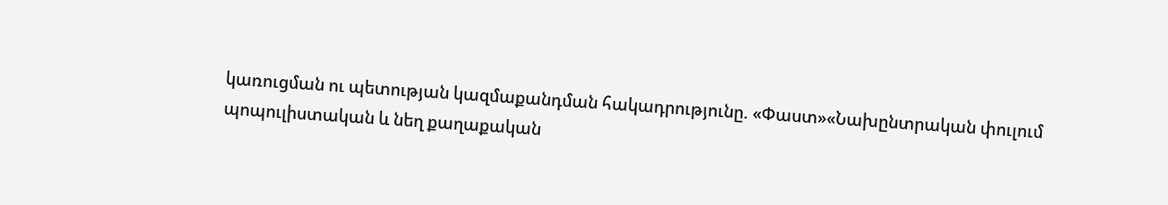կառուցման ու պետության կազմաքանդման հակադրությունը. «Փաստ»«Նախընտրական փուլում պոպուլիստական և նեղ քաղաքական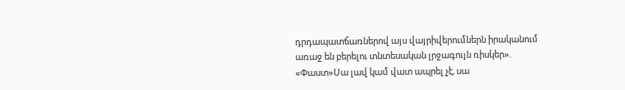դրդապատճառներով այս վայրիվերումներն իրականում առաջ են բերելու տնտեսական լրջագույն ռիսկեր». «Փաստ»Սա լավ կամ վատ ապրել չէ, սա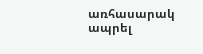առհասարակ ապրել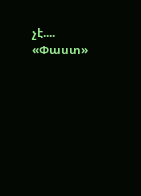չէ.... «Փաստ»